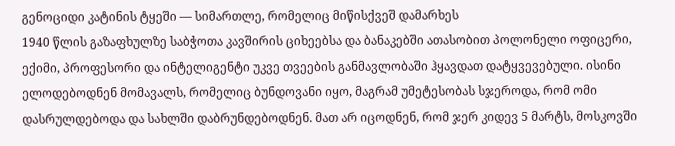გენოციდი კატინის ტყეში — სიმართლე, რომელიც მიწისქვეშ დამარხეს
1940 წლის გაზაფხულზე საბჭოთა კავშირის ციხეებსა და ბანაკებში ათასობით პოლონელი ოფიცერი, ექიმი, პროფესორი და ინტელიგენტი უკვე თვეების განმავლობაში ჰყავდათ დატყვევებული. ისინი ელოდებოდნენ მომავალს, რომელიც ბუნდოვანი იყო, მაგრამ უმეტესობას სჯეროდა, რომ ომი დასრულდებოდა და სახლში დაბრუნდებოდნენ. მათ არ იცოდნენ, რომ ჯერ კიდევ 5 მარტს, მოსკოვში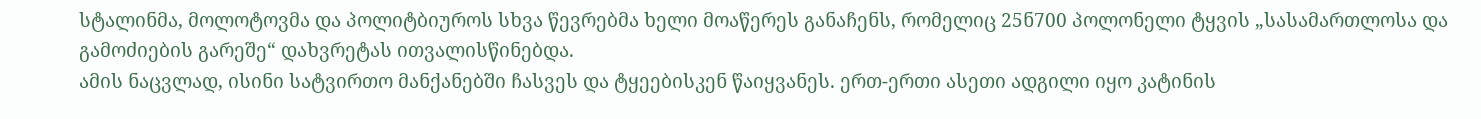სტალინმა, მოლოტოვმა და პოლიტბიუროს სხვა წევრებმა ხელი მოაწერეს განაჩენს, რომელიც 25ნ700 პოლონელი ტყვის „სასამართლოსა და გამოძიების გარეშე“ დახვრეტას ითვალისწინებდა.
ამის ნაცვლად, ისინი სატვირთო მანქანებში ჩასვეს და ტყეებისკენ წაიყვანეს. ერთ-ერთი ასეთი ადგილი იყო კატინის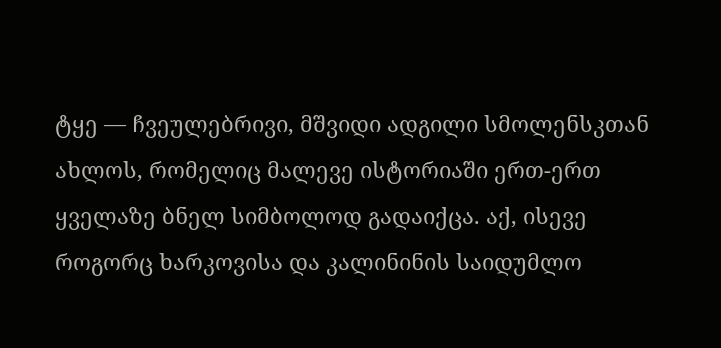ტყე — ჩვეულებრივი, მშვიდი ადგილი სმოლენსკთან ახლოს, რომელიც მალევე ისტორიაში ერთ-ერთ ყველაზე ბნელ სიმბოლოდ გადაიქცა. აქ, ისევე როგორც ხარკოვისა და კალინინის საიდუმლო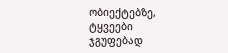ობიექტებზე, ტყვეები ჯგუფებად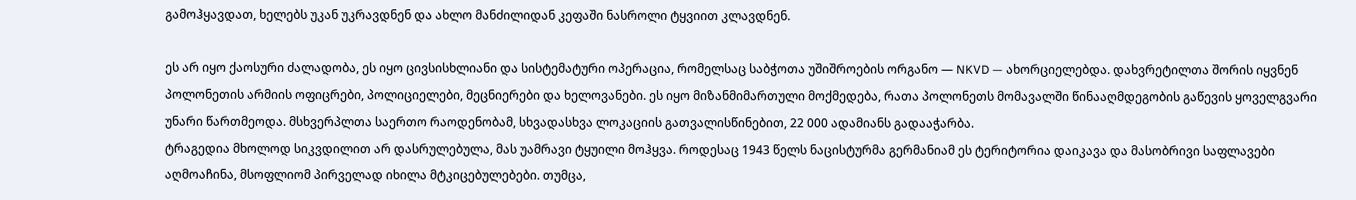გამოჰყავდათ, ხელებს უკან უკრავდნენ და ახლო მანძილიდან კეფაში ნასროლი ტყვიით კლავდნენ.

ეს არ იყო ქაოსური ძალადობა, ეს იყო ცივსისხლიანი და სისტემატური ოპერაცია, რომელსაც საბჭოთა უშიშროების ორგანო — NKVD — ახორციელებდა. დახვრეტილთა შორის იყვნენ პოლონეთის არმიის ოფიცრები, პოლიციელები, მეცნიერები და ხელოვანები. ეს იყო მიზანმიმართული მოქმედება, რათა პოლონეთს მომავალში წინააღმდეგობის გაწევის ყოველგვარი უნარი წართმეოდა. მსხვერპლთა საერთო რაოდენობამ, სხვადასხვა ლოკაციის გათვალისწინებით, 22 000 ადამიანს გადააჭარბა.
ტრაგედია მხოლოდ სიკვდილით არ დასრულებულა, მას უამრავი ტყუილი მოჰყვა. როდესაც 1943 წელს ნაცისტურმა გერმანიამ ეს ტერიტორია დაიკავა და მასობრივი საფლავები აღმოაჩინა, მსოფლიომ პირველად იხილა მტკიცებულებები. თუმცა,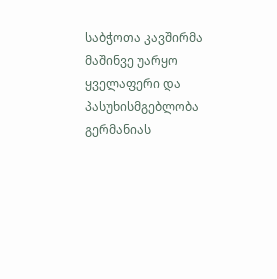საბჭოთა კავშირმა მაშინვე უარყო ყველაფერი და პასუხისმგებლობა გერმანიას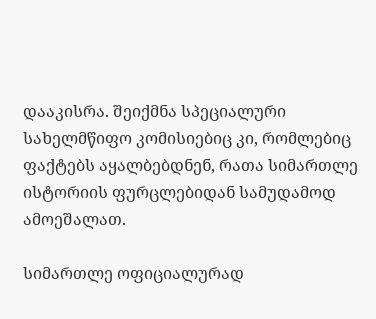დააკისრა. შეიქმნა სპეციალური სახელმწიფო კომისიებიც კი, რომლებიც ფაქტებს აყალბებდნენ, რათა სიმართლე ისტორიის ფურცლებიდან სამუდამოდ ამოეშალათ.

სიმართლე ოფიციალურად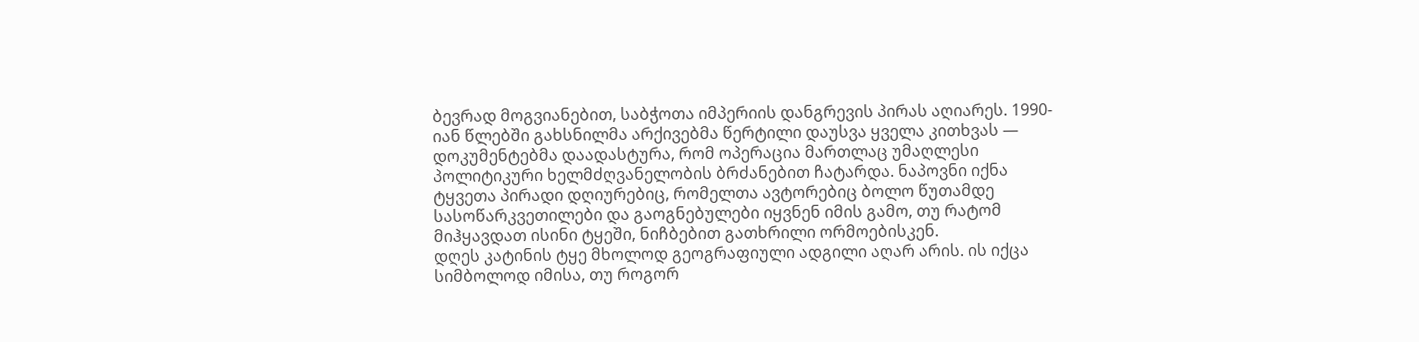ბევრად მოგვიანებით, საბჭოთა იმპერიის დანგრევის პირას აღიარეს. 1990-იან წლებში გახსნილმა არქივებმა წერტილი დაუსვა ყველა კითხვას — დოკუმენტებმა დაადასტურა, რომ ოპერაცია მართლაც უმაღლესი პოლიტიკური ხელმძღვანელობის ბრძანებით ჩატარდა. ნაპოვნი იქნა ტყვეთა პირადი დღიურებიც, რომელთა ავტორებიც ბოლო წუთამდე სასოწარკვეთილები და გაოგნებულები იყვნენ იმის გამო, თუ რატომ მიჰყავდათ ისინი ტყეში, ნიჩბებით გათხრილი ორმოებისკენ.
დღეს კატინის ტყე მხოლოდ გეოგრაფიული ადგილი აღარ არის. ის იქცა სიმბოლოდ იმისა, თუ როგორ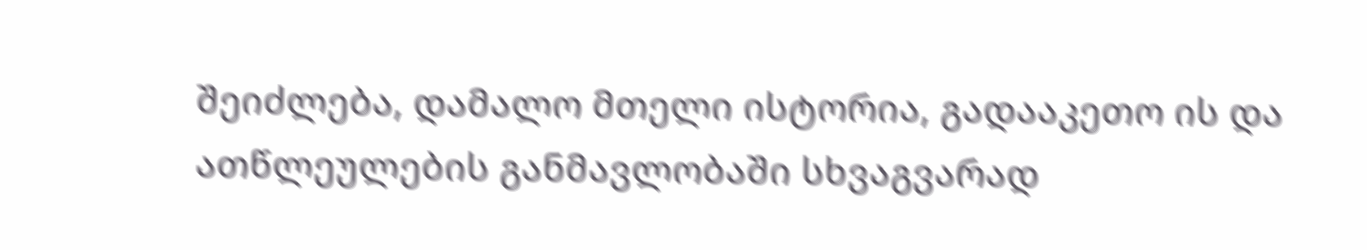შეიძლება, დამალო მთელი ისტორია, გადააკეთო ის და ათწლეულების განმავლობაში სხვაგვარად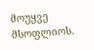მოუყვე მსოფლიოს.